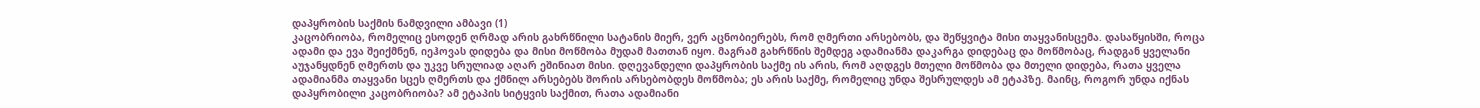დაპყრობის საქმის ნამდვილი ამბავი (1)
კაცობრიობა, რომელიც ესოდენ ღრმად არის გახრწნილი სატანის მიერ, ვერ აცნობიერებს, რომ ღმერთი არსებობს, და შეწყვიტა მისი თაყვანისცემა. დასაწყისში, როცა ადამი და ევა შეიქმნენ, იეჰოვას დიდება და მისი მოწმობა მუდამ მათთან იყო. მაგრამ გახრწნის შემდეგ ადამიანმა დაკარგა დიდებაც და მოწმობაც, რადგან ყველანი აუჯანყდნენ ღმერთს და უკვე სრულიად აღარ ეშინიათ მისი. დღევანდელი დაპყრობის საქმე ის არის, რომ აღდგეს მთელი მოწმობა და მთელი დიდება, რათა ყველა ადამიანმა თაყვანი სცეს ღმერთს და ქმნილ არსებებს შორის არსებობდეს მოწმობა; ეს არის საქმე, რომელიც უნდა შესრულდეს ამ ეტაპზე. მაინც, როგორ უნდა იქნას დაპყრობილი კაცობრიობა? ამ ეტაპის სიტყვის საქმით, რათა ადამიანი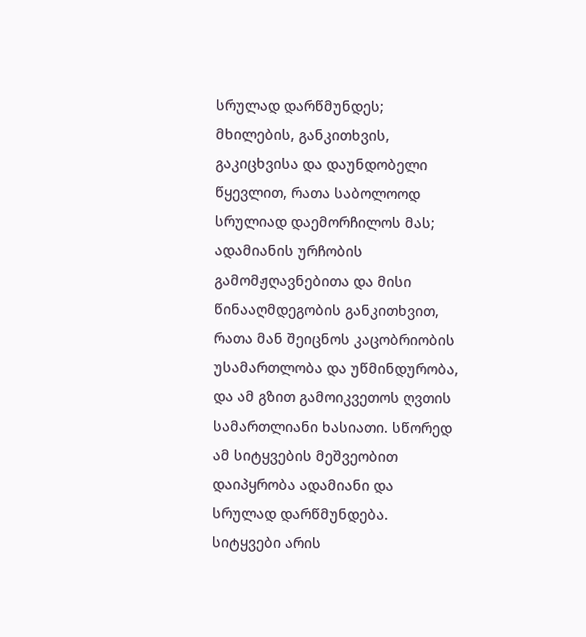სრულად დარწმუნდეს; მხილების, განკითხვის, გაკიცხვისა და დაუნდობელი წყევლით, რათა საბოლოოდ სრულიად დაემორჩილოს მას; ადამიანის ურჩობის გამომჟღავნებითა და მისი წინააღმდეგობის განკითხვით, რათა მან შეიცნოს კაცობრიობის უსამართლობა და უწმინდურობა, და ამ გზით გამოიკვეთოს ღვთის სამართლიანი ხასიათი. სწორედ ამ სიტყვების მეშვეობით დაიპყრობა ადამიანი და სრულად დარწმუნდება. სიტყვები არის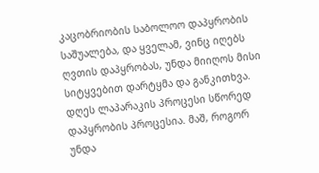კაცობრიობის საბოლოო დაპყრობის საშუალება, და ყველამ, ვინც იღებს ღვთის დაპყრობას, უნდა მიიღოს მისი სიტყვებით დარტყმა და განკითხვა. დღეს ლაპარაკის პროცესი სწორედ დაპყრობის პროცესია. მაშ, როგორ უნდა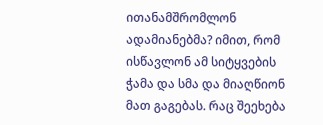ითანამშრომლონ ადამიანებმა? იმით, რომ ისწავლონ ამ სიტყვების ჭამა და სმა და მიაღწიონ მათ გაგებას. რაც შეეხება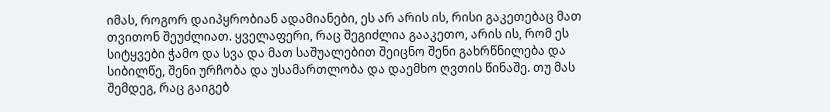იმას, როგორ დაიპყრობიან ადამიანები, ეს არ არის ის, რისი გაკეთებაც მათ თვითონ შეუძლიათ. ყველაფერი, რაც შეგიძლია გააკეთო, არის ის, რომ ეს სიტყვები ჭამო და სვა და მათ საშუალებით შეიცნო შენი გახრწნილება და სიბილწე, შენი ურჩობა და უსამართლობა და დაემხო ღვთის წინაშე. თუ მას შემდეგ, რაც გაიგებ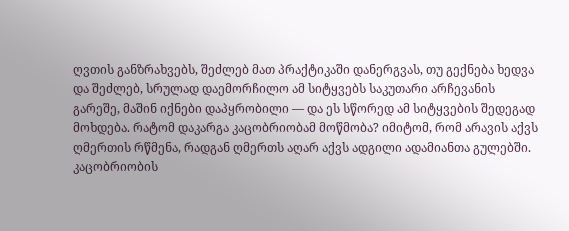ღვთის განზრახვებს, შეძლებ მათ პრაქტიკაში დანერგვას, თუ გექნება ხედვა და შეძლებ, სრულად დაემორჩილო ამ სიტყვებს საკუთარი არჩევანის გარეშე, მაშინ იქნები დაპყრობილი — და ეს სწორედ ამ სიტყვების შედეგად მოხდება. რატომ დაკარგა კაცობრიობამ მოწმობა? იმიტომ, რომ არავის აქვს ღმერთის რწმენა, რადგან ღმერთს აღარ აქვს ადგილი ადამიანთა გულებში. კაცობრიობის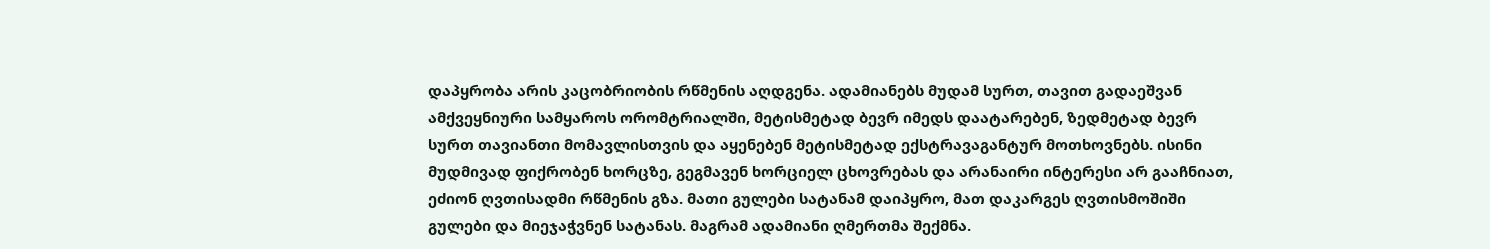დაპყრობა არის კაცობრიობის რწმენის აღდგენა. ადამიანებს მუდამ სურთ, თავით გადაეშვან ამქვეყნიური სამყაროს ორომტრიალში, მეტისმეტად ბევრ იმედს დაატარებენ, ზედმეტად ბევრ სურთ თავიანთი მომავლისთვის და აყენებენ მეტისმეტად ექსტრავაგანტურ მოთხოვნებს. ისინი მუდმივად ფიქრობენ ხორცზე, გეგმავენ ხორციელ ცხოვრებას და არანაირი ინტერესი არ გააჩნიათ, ეძიონ ღვთისადმი რწმენის გზა. მათი გულები სატანამ დაიპყრო, მათ დაკარგეს ღვთისმოშიში გულები და მიეჯაჭვნენ სატანას. მაგრამ ადამიანი ღმერთმა შექმნა.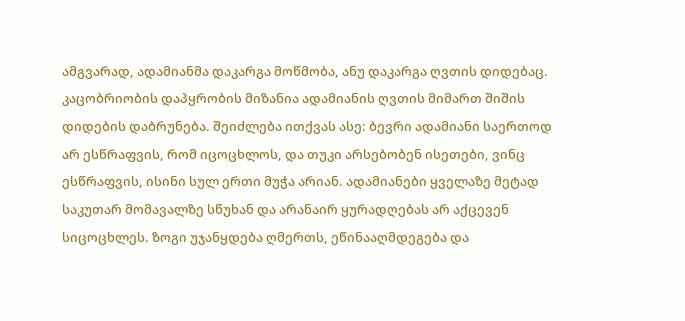ამგვარად, ადამიანმა დაკარგა მოწმობა, ანუ დაკარგა ღვთის დიდებაც. კაცობრიობის დაპყრობის მიზანია ადამიანის ღვთის მიმართ შიშის დიდების დაბრუნება. შეიძლება ითქვას ასე: ბევრი ადამიანი საერთოდ არ ესწრაფვის, რომ იცოცხლოს, და თუკი არსებობენ ისეთები, ვინც ესწრაფვის, ისინი სულ ერთი მუჭა არიან. ადამიანები ყველაზე მეტად საკუთარ მომავალზე სწუხან და არანაირ ყურადღებას არ აქცევენ სიცოცხლეს. ზოგი უჯანყდება ღმერთს, ეწინააღმდეგება და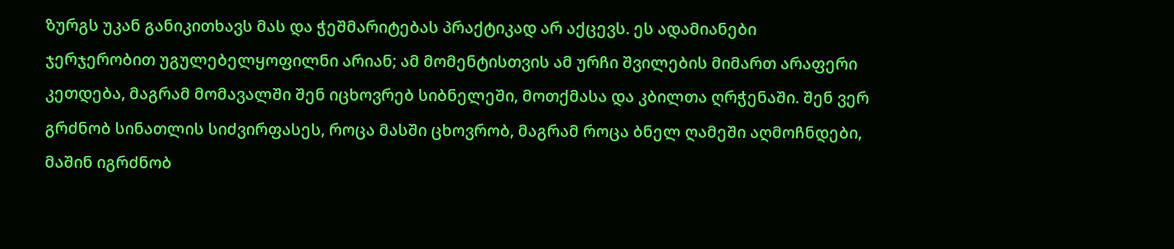ზურგს უკან განიკითხავს მას და ჭეშმარიტებას პრაქტიკად არ აქცევს. ეს ადამიანები ჯერჯერობით უგულებელყოფილნი არიან; ამ მომენტისთვის ამ ურჩი შვილების მიმართ არაფერი კეთდება, მაგრამ მომავალში შენ იცხოვრებ სიბნელეში, მოთქმასა და კბილთა ღრჭენაში. შენ ვერ გრძნობ სინათლის სიძვირფასეს, როცა მასში ცხოვრობ, მაგრამ როცა ბნელ ღამეში აღმოჩნდები, მაშინ იგრძნობ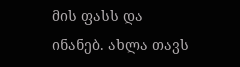მის ფასს და ინანებ. ახლა თავს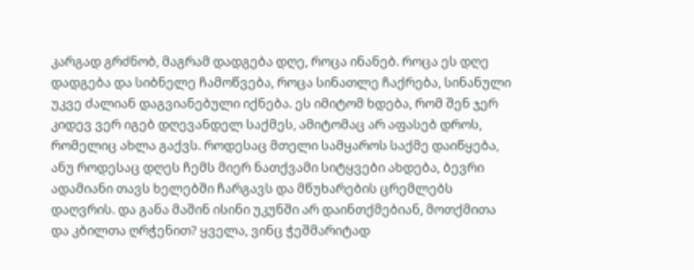კარგად გრძნობ, მაგრამ დადგება დღე, როცა ინანებ. როცა ეს დღე დადგება და სიბნელე ჩამოწვება, როცა სინათლე ჩაქრება, სინანული უკვე ძალიან დაგვიანებული იქნება. ეს იმიტომ ხდება, რომ შენ ჯერ კიდევ ვერ იგებ დღევანდელ საქმეს, ამიტომაც არ აფასებ დროს, რომელიც ახლა გაქვს. როდესაც მთელი სამყაროს საქმე დაიწყება, ანუ როდესაც დღეს ჩემს მიერ ნათქვამი სიტყვები ახდება, ბევრი ადამიანი თავს ხელებში ჩარგავს და მწუხარების ცრემლებს დაღვრის. და განა მაშინ ისინი უკუნში არ დაინთქმებიან, მოთქმითა და კბილთა ღრჭენით? ყველა, ვინც ჭეშმარიტად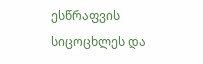ესწრაფვის სიცოცხლეს და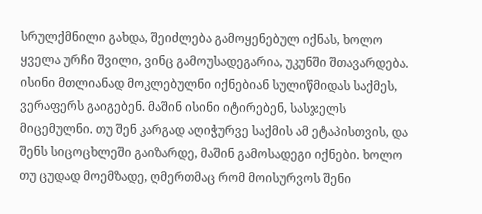სრულქმნილი გახდა, შეიძლება გამოყენებულ იქნას, ხოლო ყველა ურჩი შვილი, ვინც გამოუსადეგარია, უკუნში შთავარდება. ისინი მთლიანად მოკლებულნი იქნებიან სულიწმიდას საქმეს, ვერაფერს გაიგებენ. მაშინ ისინი იტირებენ, სასჯელს მიცემულნი. თუ შენ კარგად აღიჭურვე საქმის ამ ეტაპისთვის, და შენს სიცოცხლეში გაიზარდე, მაშინ გამოსადეგი იქნები. ხოლო თუ ცუდად მოემზადე, ღმერთმაც რომ მოისურვოს შენი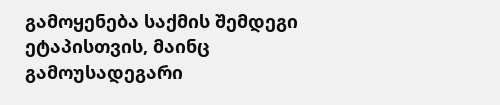გამოყენება საქმის შემდეგი ეტაპისთვის, მაინც გამოუსადეგარი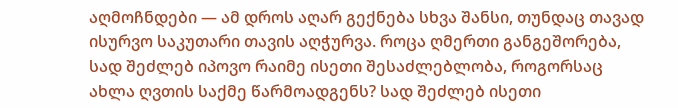აღმოჩნდები — ამ დროს აღარ გექნება სხვა შანსი, თუნდაც თავად ისურვო საკუთარი თავის აღჭურვა. როცა ღმერთი განგეშორება, სად შეძლებ იპოვო რაიმე ისეთი შესაძლებლობა, როგორსაც ახლა ღვთის საქმე წარმოადგენს? სად შეძლებ ისეთი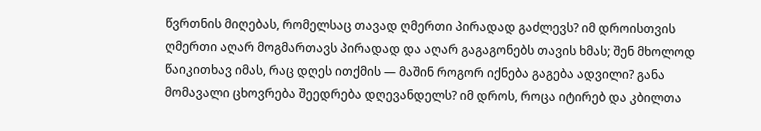წვრთნის მიღებას, რომელსაც თავად ღმერთი პირადად გაძლევს? იმ დროისთვის ღმერთი აღარ მოგმართავს პირადად და აღარ გაგაგონებს თავის ხმას; შენ მხოლოდ წაიკითხავ იმას, რაც დღეს ითქმის — მაშინ როგორ იქნება გაგება ადვილი? განა მომავალი ცხოვრება შეედრება დღევანდელს? იმ დროს, როცა იტირებ და კბილთა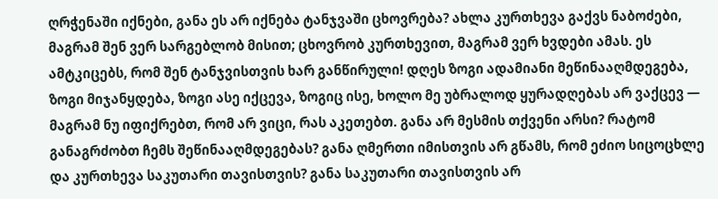ღრჭენაში იქნები, განა ეს არ იქნება ტანჯვაში ცხოვრება? ახლა კურთხევა გაქვს ნაბოძები, მაგრამ შენ ვერ სარგებლობ მისით; ცხოვრობ კურთხევით, მაგრამ ვერ ხვდები ამას. ეს ამტკიცებს, რომ შენ ტანჯვისთვის ხარ განწირული! დღეს ზოგი ადამიანი მეწინააღმდეგება, ზოგი მიჯანყდება, ზოგი ასე იქცევა, ზოგიც ისე, ხოლო მე უბრალოდ ყურადღებას არ ვაქცევ — მაგრამ ნუ იფიქრებთ, რომ არ ვიცი, რას აკეთებთ. განა არ მესმის თქვენი არსი? რატომ განაგრძობთ ჩემს შეწინააღმდეგებას? განა ღმერთი იმისთვის არ გწამს, რომ ეძიო სიცოცხლე და კურთხევა საკუთარი თავისთვის? განა საკუთარი თავისთვის არ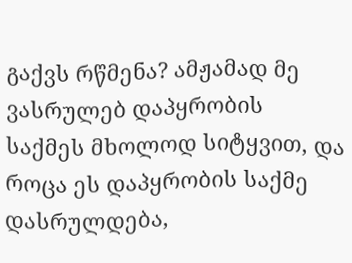გაქვს რწმენა? ამჟამად მე ვასრულებ დაპყრობის საქმეს მხოლოდ სიტყვით, და როცა ეს დაპყრობის საქმე დასრულდება,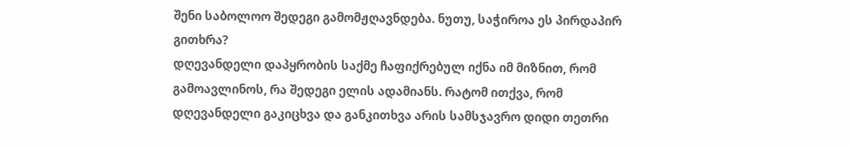შენი საბოლოო შედეგი გამომჟღავნდება. ნუთუ, საჭიროა ეს პირდაპირ გითხრა?
დღევანდელი დაპყრობის საქმე ჩაფიქრებულ იქნა იმ მიზნით, რომ გამოავლინოს, რა შედეგი ელის ადამიანს. რატომ ითქვა, რომ დღევანდელი გაკიცხვა და განკითხვა არის სამსჯავრო დიდი თეთრი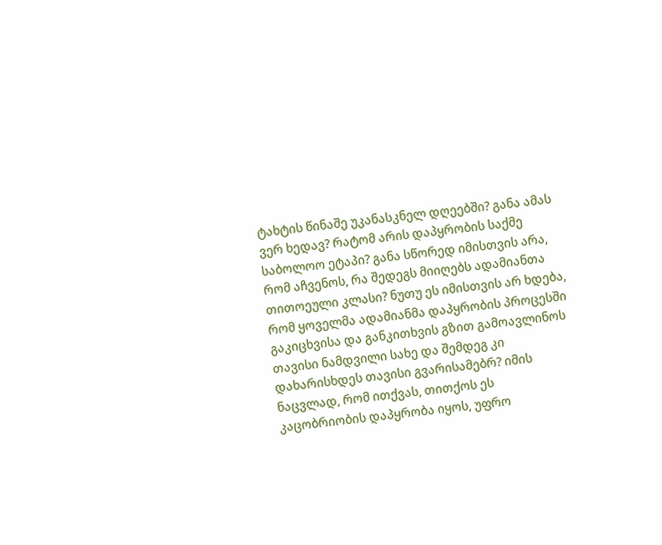ტახტის წინაშე უკანასკნელ დღეებში? განა ამას ვერ ხედავ? რატომ არის დაპყრობის საქმე საბოლოო ეტაპი? განა სწორედ იმისთვის არა, რომ აჩვენოს, რა შედეგს მიიღებს ადამიანთა თითოეული კლასი? ნუთუ ეს იმისთვის არ ხდება, რომ ყოველმა ადამიანმა დაპყრობის პროცესში გაკიცხვისა და განკითხვის გზით გამოავლინოს თავისი ნამდვილი სახე და შემდეგ კი დახარისხდეს თავისი გვარისამებრ? იმის ნაცვლად, რომ ითქვას, თითქოს ეს კაცობრიობის დაპყრობა იყოს, უფრო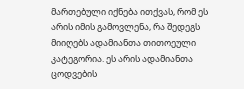მართებული იქნება ითქვას, რომ ეს არის იმის გამოვლენა, რა შედეგს მიიღებს ადამიანთა თითოეული კატეგორია. ეს არის ადამიანთა ცოდვების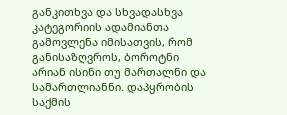განკითხვა და სხვადასხვა კატეგორიის ადამიანთა გამოვლენა იმისათვის, რომ განისაზღვროს, ბოროტნი არიან ისინი თუ მართალნი და სამართლიანნი. დაპყრობის საქმის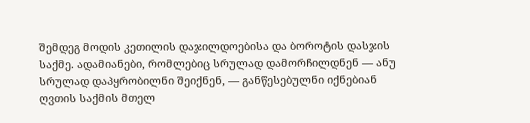შემდეგ მოდის კეთილის დაჯილდოებისა და ბოროტის დასჯის საქმე. ადამიანები, რომლებიც სრულად დამორჩილდნენ — ანუ სრულად დაპყრობილნი შეიქნენ, — განწესებულნი იქნებიან ღვთის საქმის მთელ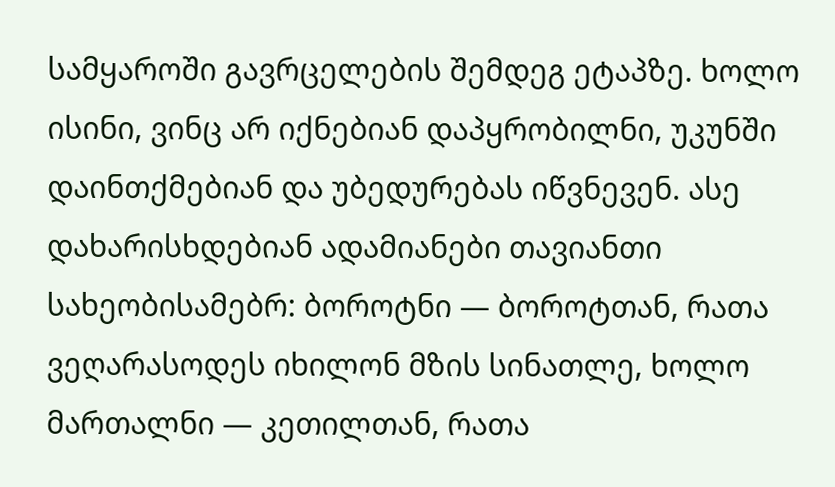სამყაროში გავრცელების შემდეგ ეტაპზე. ხოლო ისინი, ვინც არ იქნებიან დაპყრობილნი, უკუნში დაინთქმებიან და უბედურებას იწვნევენ. ასე დახარისხდებიან ადამიანები თავიანთი სახეობისამებრ: ბოროტნი — ბოროტთან, რათა ვეღარასოდეს იხილონ მზის სინათლე, ხოლო მართალნი — კეთილთან, რათა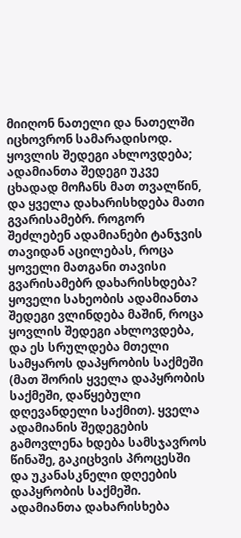მიიღონ ნათელი და ნათელში იცხოვრონ სამარადისოდ. ყოვლის შედეგი ახლოვდება; ადამიანთა შედეგი უკვე ცხადად მოჩანს მათ თვალწინ, და ყველა დახარისხდება მათი გვარისამებრ. როგორ შეძლებენ ადამიანები ტანჯვის თავიდან აცილებას, როცა ყოველი მათგანი თავისი გვარისამებრ დახარისხდება? ყოველი სახეობის ადამიანთა შედეგი ვლინდება მაშინ, როცა ყოვლის შედეგი ახლოვდება, და ეს სრულდება მთელი სამყაროს დაპყრობის საქმეში (მათ შორის ყველა დაპყრობის საქმეში, დაწყებული დღევანდელი საქმით). ყველა ადამიანის შედეგების გამოვლენა ხდება სამსჯავროს წინაშე, გაკიცხვის პროცესში და უკანასკნელი დღეების დაპყრობის საქმეში. ადამიანთა დახარისხება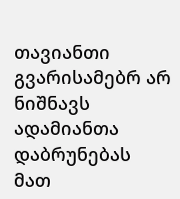თავიანთი გვარისამებრ არ ნიშნავს ადამიანთა დაბრუნებას მათ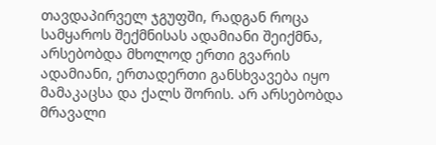თავდაპირველ ჯგუფში, რადგან როცა სამყაროს შექმნისას ადამიანი შეიქმნა, არსებობდა მხოლოდ ერთი გვარის ადამიანი, ერთადერთი განსხვავება იყო მამაკაცსა და ქალს შორის. არ არსებობდა მრავალი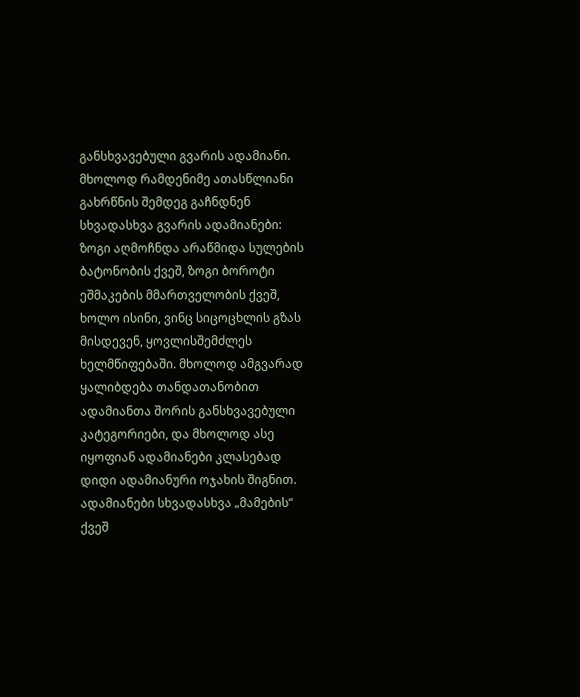განსხვავებული გვარის ადამიანი. მხოლოდ რამდენიმე ათასწლიანი გახრწნის შემდეგ გაჩნდნენ სხვადასხვა გვარის ადამიანები: ზოგი აღმოჩნდა არაწმიდა სულების ბატონობის ქვეშ, ზოგი ბოროტი ეშმაკების მმართველობის ქვეშ, ხოლო ისინი, ვინც სიცოცხლის გზას მისდევენ, ყოვლისშემძლეს ხელმწიფებაში. მხოლოდ ამგვარად ყალიბდება თანდათანობით ადამიანთა შორის განსხვავებული კატეგორიები, და მხოლოდ ასე იყოფიან ადამიანები კლასებად დიდი ადამიანური ოჯახის შიგნით. ადამიანები სხვადასხვა „მამების“ ქვეშ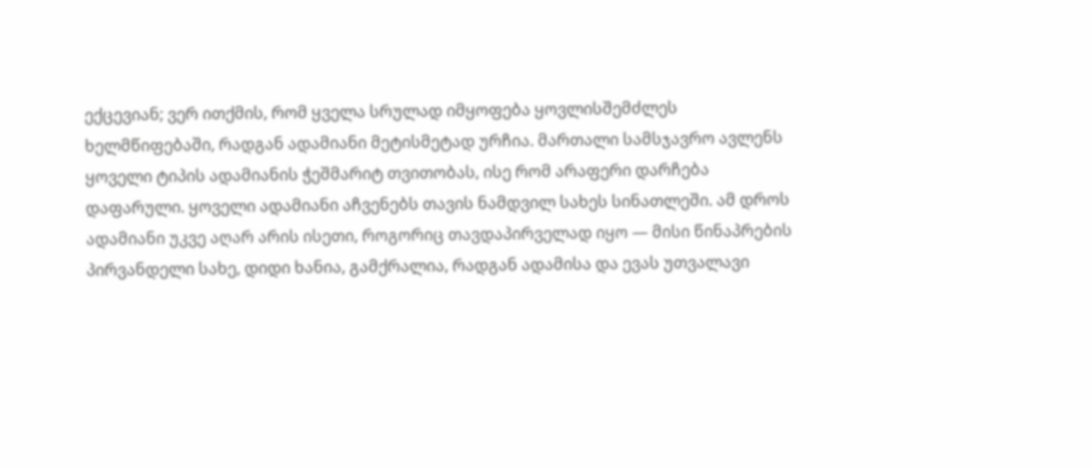ექცევიან; ვერ ითქმის, რომ ყველა სრულად იმყოფება ყოვლისშემძლეს ხელმწიფებაში, რადგან ადამიანი მეტისმეტად ურჩია. მართალი სამსჯავრო ავლენს ყოველი ტიპის ადამიანის ჭეშმარიტ თვითობას, ისე რომ არაფერი დარჩება დაფარული. ყოველი ადამიანი აჩვენებს თავის ნამდვილ სახეს სინათლეში. ამ დროს ადამიანი უკვე აღარ არის ისეთი, როგორიც თავდაპირველად იყო — მისი წინაპრების პირვანდელი სახე, დიდი ხანია, გამქრალია, რადგან ადამისა და ევას უთვალავი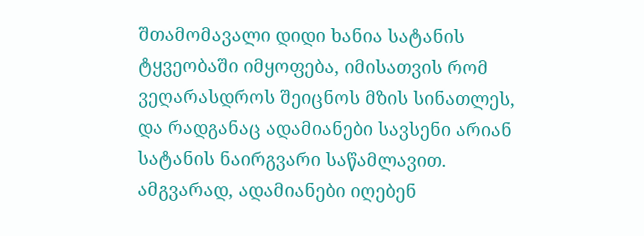შთამომავალი დიდი ხანია სატანის ტყვეობაში იმყოფება, იმისათვის რომ ვეღარასდროს შეიცნოს მზის სინათლეს, და რადგანაც ადამიანები სავსენი არიან სატანის ნაირგვარი საწამლავით. ამგვარად, ადამიანები იღებენ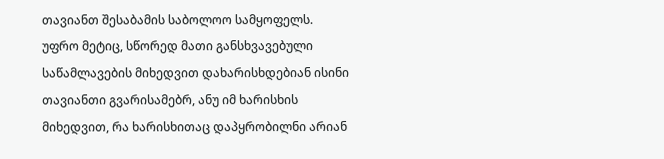თავიანთ შესაბამის საბოლოო სამყოფელს. უფრო მეტიც, სწორედ მათი განსხვავებული საწამლავების მიხედვით დახარისხდებიან ისინი თავიანთი გვარისამებრ, ანუ იმ ხარისხის მიხედვით, რა ხარისხითაც დაპყრობილნი არიან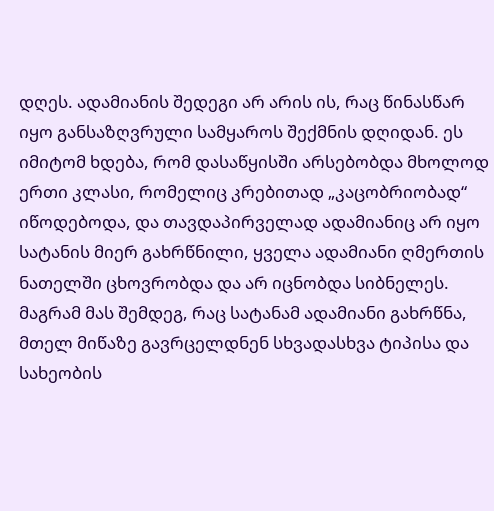დღეს. ადამიანის შედეგი არ არის ის, რაც წინასწარ იყო განსაზღვრული სამყაროს შექმნის დღიდან. ეს იმიტომ ხდება, რომ დასაწყისში არსებობდა მხოლოდ ერთი კლასი, რომელიც კრებითად „კაცობრიობად“ იწოდებოდა, და თავდაპირველად ადამიანიც არ იყო სატანის მიერ გახრწნილი, ყველა ადამიანი ღმერთის ნათელში ცხოვრობდა და არ იცნობდა სიბნელეს. მაგრამ მას შემდეგ, რაც სატანამ ადამიანი გახრწნა, მთელ მიწაზე გავრცელდნენ სხვადასხვა ტიპისა და სახეობის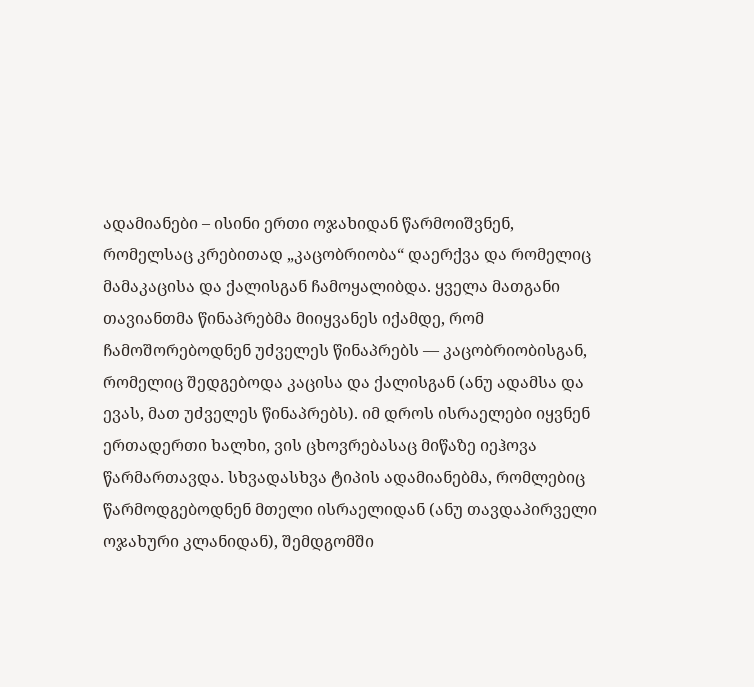ადამიანები – ისინი ერთი ოჯახიდან წარმოიშვნენ, რომელსაც კრებითად „კაცობრიობა“ დაერქვა და რომელიც მამაკაცისა და ქალისგან ჩამოყალიბდა. ყველა მათგანი თავიანთმა წინაპრებმა მიიყვანეს იქამდე, რომ ჩამოშორებოდნენ უძველეს წინაპრებს — კაცობრიობისგან, რომელიც შედგებოდა კაცისა და ქალისგან (ანუ ადამსა და ევას, მათ უძველეს წინაპრებს). იმ დროს ისრაელები იყვნენ ერთადერთი ხალხი, ვის ცხოვრებასაც მიწაზე იეჰოვა წარმართავდა. სხვადასხვა ტიპის ადამიანებმა, რომლებიც წარმოდგებოდნენ მთელი ისრაელიდან (ანუ თავდაპირველი ოჯახური კლანიდან), შემდგომში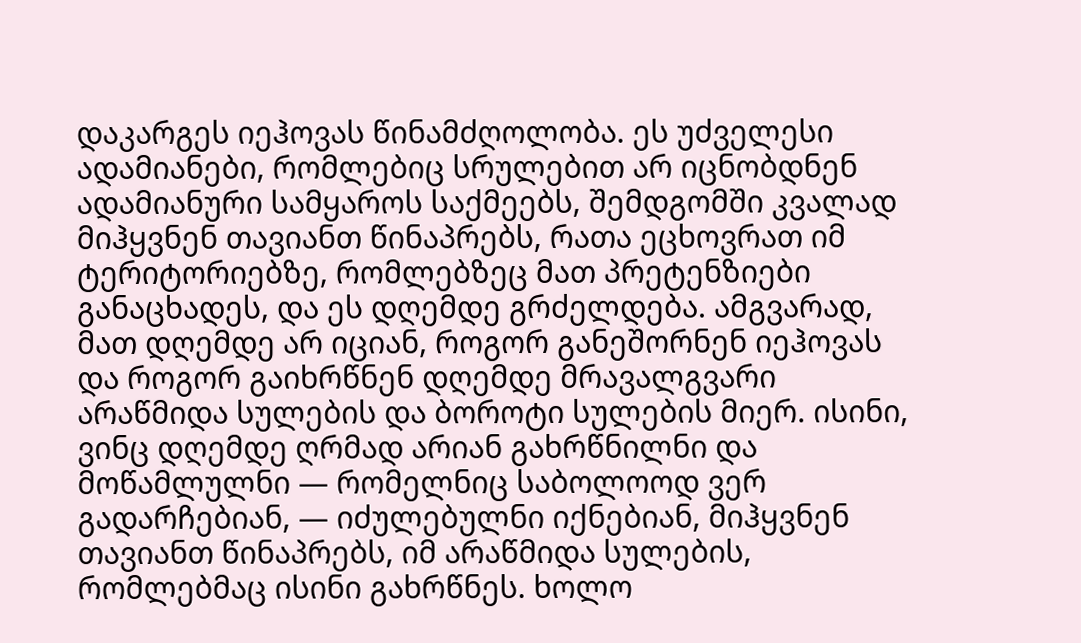დაკარგეს იეჰოვას წინამძღოლობა. ეს უძველესი ადამიანები, რომლებიც სრულებით არ იცნობდნენ ადამიანური სამყაროს საქმეებს, შემდგომში კვალად მიჰყვნენ თავიანთ წინაპრებს, რათა ეცხოვრათ იმ ტერიტორიებზე, რომლებზეც მათ პრეტენზიები განაცხადეს, და ეს დღემდე გრძელდება. ამგვარად, მათ დღემდე არ იციან, როგორ განეშორნენ იეჰოვას და როგორ გაიხრწნენ დღემდე მრავალგვარი არაწმიდა სულების და ბოროტი სულების მიერ. ისინი, ვინც დღემდე ღრმად არიან გახრწნილნი და მოწამლულნი — რომელნიც საბოლოოდ ვერ გადარჩებიან, — იძულებულნი იქნებიან, მიჰყვნენ თავიანთ წინაპრებს, იმ არაწმიდა სულების, რომლებმაც ისინი გახრწნეს. ხოლო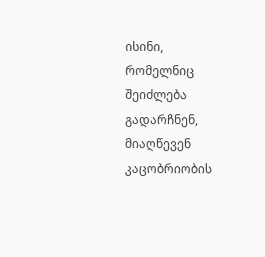ისინი, რომელნიც შეიძლება გადარჩნენ, მიაღწევენ კაცობრიობის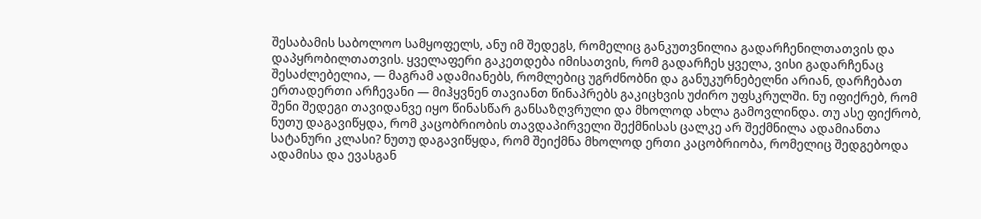შესაბამის საბოლოო სამყოფელს, ანუ იმ შედეგს, რომელიც განკუთვნილია გადარჩენილთათვის და დაპყრობილთათვის. ყველაფერი გაკეთდება იმისათვის, რომ გადარჩეს ყველა, ვისი გადარჩენაც შესაძლებელია, — მაგრამ ადამიანებს, რომლებიც უგრძნობნი და განუკურნებელნი არიან, დარჩებათ ერთადერთი არჩევანი — მიჰყვნენ თავიანთ წინაპრებს გაკიცხვის უძირო უფსკრულში. ნუ იფიქრებ, რომ შენი შედეგი თავიდანვე იყო წინასწარ განსაზღვრული და მხოლოდ ახლა გამოვლინდა. თუ ასე ფიქრობ, ნუთუ დაგავიწყდა, რომ კაცობრიობის თავდაპირველი შექმნისას ცალკე არ შექმნილა ადამიანთა სატანური კლასი? ნუთუ დაგავიწყდა, რომ შეიქმნა მხოლოდ ერთი კაცობრიობა, რომელიც შედგებოდა ადამისა და ევასგან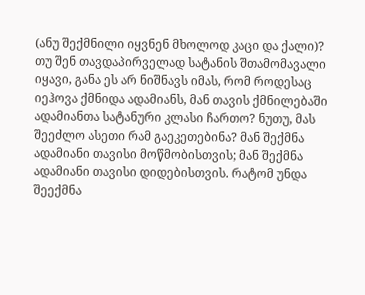(ანუ შექმნილი იყვნენ მხოლოდ კაცი და ქალი)? თუ შენ თავდაპირველად სატანის შთამომავალი იყავი, განა ეს არ ნიშნავს იმას, რომ როდესაც იეჰოვა ქმნიდა ადამიანს, მან თავის ქმნილებაში ადამიანთა სატანური კლასი ჩართო? ნუთუ, მას შეეძლო ასეთი რამ გაეკეთებინა? მან შექმნა ადამიანი თავისი მოწმობისთვის; მან შექმნა ადამიანი თავისი დიდებისთვის. რატომ უნდა შეექმნა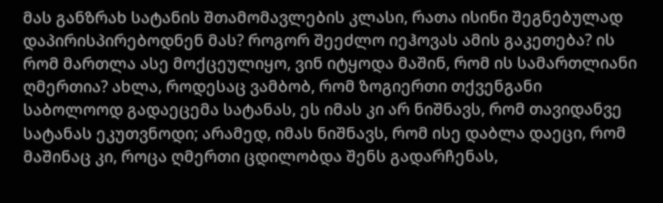მას განზრახ სატანის შთამომავლების კლასი, რათა ისინი შეგნებულად დაპირისპირებოდნენ მას? როგორ შეეძლო იეჰოვას ამის გაკეთება? ის რომ მართლა ასე მოქცეულიყო, ვინ იტყოდა მაშინ, რომ ის სამართლიანი ღმერთია? ახლა, როდესაც ვამბობ, რომ ზოგიერთი თქვენგანი საბოლოოდ გადაეცემა სატანას, ეს იმას კი არ ნიშნავს, რომ თავიდანვე სატანას ეკუთვნოდი; არამედ, იმას ნიშნავს, რომ ისე დაბლა დაეცი, რომ მაშინაც კი, როცა ღმერთი ცდილობდა შენს გადარჩენას,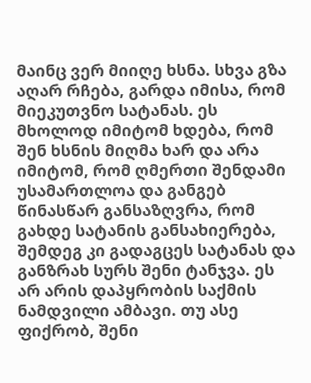მაინც ვერ მიიღე ხსნა. სხვა გზა აღარ რჩება, გარდა იმისა, რომ მიეკუთვნო სატანას. ეს მხოლოდ იმიტომ ხდება, რომ შენ ხსნის მიღმა ხარ და არა იმიტომ, რომ ღმერთი შენდამი უსამართლოა და განგებ წინასწარ განსაზღვრა, რომ გახდე სატანის განსახიერება, შემდეგ კი გადაგცეს სატანას და განზრახ სურს შენი ტანჯვა. ეს არ არის დაპყრობის საქმის ნამდვილი ამბავი. თუ ასე ფიქრობ, შენი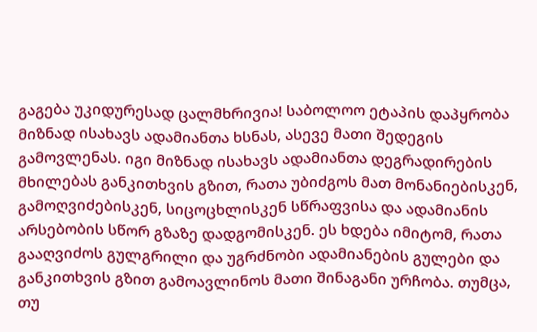გაგება უკიდურესად ცალმხრივია! საბოლოო ეტაპის დაპყრობა მიზნად ისახავს ადამიანთა ხსნას, ასევე მათი შედეგის გამოვლენას. იგი მიზნად ისახავს ადამიანთა დეგრადირების მხილებას განკითხვის გზით, რათა უბიძგოს მათ მონანიებისკენ, გამოღვიძებისკენ, სიცოცხლისკენ სწრაფვისა და ადამიანის არსებობის სწორ გზაზე დადგომისკენ. ეს ხდება იმიტომ, რათა გააღვიძოს გულგრილი და უგრძნობი ადამიანების გულები და განკითხვის გზით გამოავლინოს მათი შინაგანი ურჩობა. თუმცა, თუ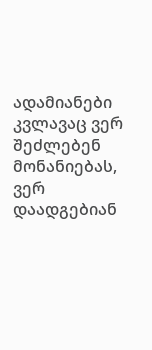ადამიანები კვლავაც ვერ შეძლებენ მონანიებას, ვერ დაადგებიან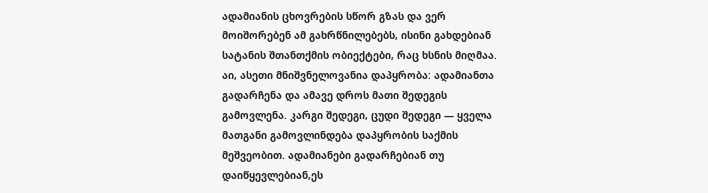ადამიანის ცხოვრების სწორ გზას და ვერ მოიშორებენ ამ გახრწნილებებს, ისინი გახდებიან სატანის შთანთქმის ობიექტები, რაც ხსნის მიღმაა. აი, ასეთი მნიშვნელოვანია დაპყრობა: ადამიანთა გადარჩენა და ამავე დროს მათი შედეგის გამოვლენა. კარგი შედეგი, ცუდი შედეგი — ყველა მათგანი გამოვლინდება დაპყრობის საქმის მეშვეობით. ადამიანები გადარჩებიან თუ დაიწყევლებიან,ეს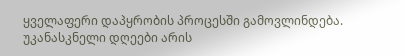ყველაფერი დაპყრობის პროცესში გამოვლინდება.
უკანასკნელი დღეები არის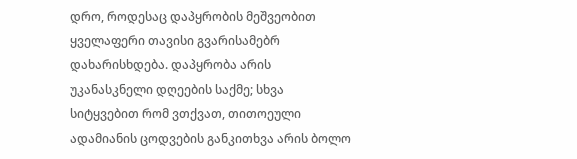დრო, როდესაც დაპყრობის მეშვეობით ყველაფერი თავისი გვარისამებრ დახარისხდება. დაპყრობა არის უკანასკნელი დღეების საქმე; სხვა სიტყვებით რომ ვთქვათ, თითოეული ადამიანის ცოდვების განკითხვა არის ბოლო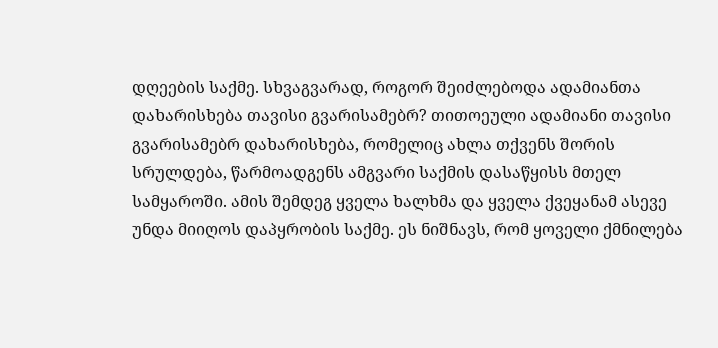დღეების საქმე. სხვაგვარად, როგორ შეიძლებოდა ადამიანთა დახარისხება თავისი გვარისამებრ? თითოეული ადამიანი თავისი გვარისამებრ დახარისხება, რომელიც ახლა თქვენს შორის სრულდება, წარმოადგენს ამგვარი საქმის დასაწყისს მთელ სამყაროში. ამის შემდეგ ყველა ხალხმა და ყველა ქვეყანამ ასევე უნდა მიიღოს დაპყრობის საქმე. ეს ნიშნავს, რომ ყოველი ქმნილება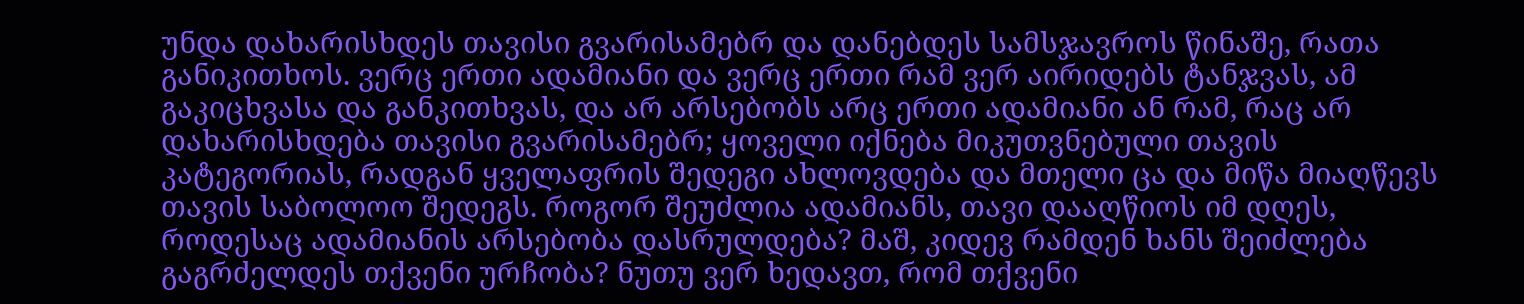უნდა დახარისხდეს თავისი გვარისამებრ და დანებდეს სამსჯავროს წინაშე, რათა განიკითხოს. ვერც ერთი ადამიანი და ვერც ერთი რამ ვერ აირიდებს ტანჯვას, ამ გაკიცხვასა და განკითხვას, და არ არსებობს არც ერთი ადამიანი ან რამ, რაც არ დახარისხდება თავისი გვარისამებრ; ყოველი იქნება მიკუთვნებული თავის კატეგორიას, რადგან ყველაფრის შედეგი ახლოვდება და მთელი ცა და მიწა მიაღწევს თავის საბოლოო შედეგს. როგორ შეუძლია ადამიანს, თავი დააღწიოს იმ დღეს, როდესაც ადამიანის არსებობა დასრულდება? მაშ, კიდევ რამდენ ხანს შეიძლება გაგრძელდეს თქვენი ურჩობა? ნუთუ ვერ ხედავთ, რომ თქვენი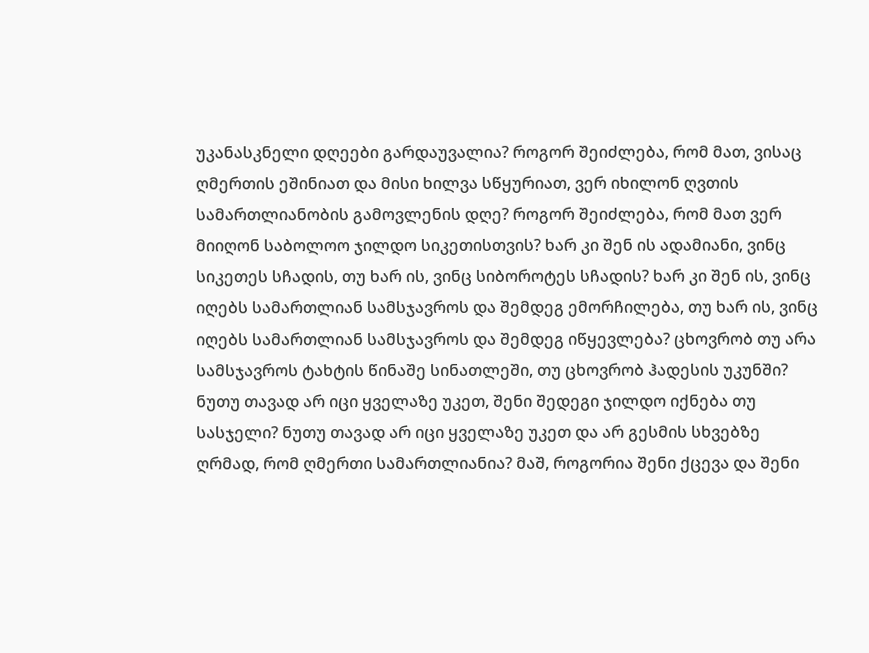უკანასკნელი დღეები გარდაუვალია? როგორ შეიძლება, რომ მათ, ვისაც ღმერთის ეშინიათ და მისი ხილვა სწყურიათ, ვერ იხილონ ღვთის სამართლიანობის გამოვლენის დღე? როგორ შეიძლება, რომ მათ ვერ მიიღონ საბოლოო ჯილდო სიკეთისთვის? ხარ კი შენ ის ადამიანი, ვინც სიკეთეს სჩადის, თუ ხარ ის, ვინც სიბოროტეს სჩადის? ხარ კი შენ ის, ვინც იღებს სამართლიან სამსჯავროს და შემდეგ ემორჩილება, თუ ხარ ის, ვინც იღებს სამართლიან სამსჯავროს და შემდეგ იწყევლება? ცხოვრობ თუ არა სამსჯავროს ტახტის წინაშე სინათლეში, თუ ცხოვრობ ჰადესის უკუნში? ნუთუ თავად არ იცი ყველაზე უკეთ, შენი შედეგი ჯილდო იქნება თუ სასჯელი? ნუთუ თავად არ იცი ყველაზე უკეთ და არ გესმის სხვებზე ღრმად, რომ ღმერთი სამართლიანია? მაშ, როგორია შენი ქცევა და შენი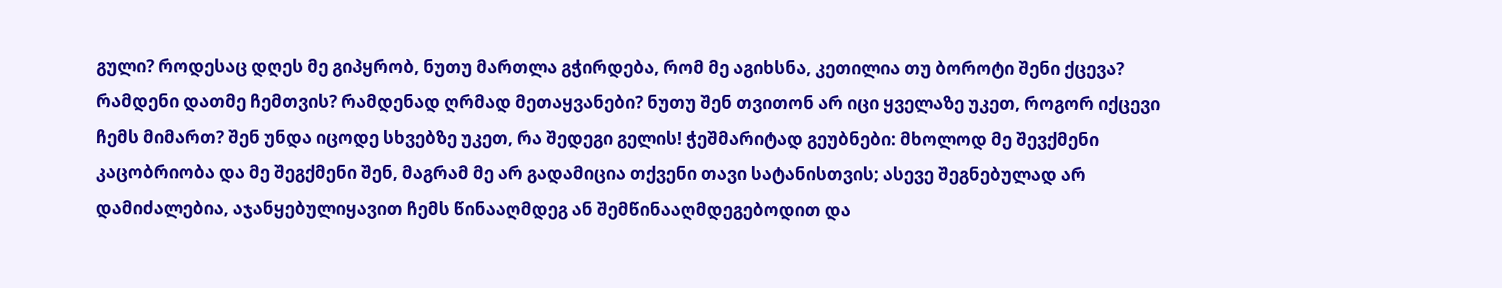გული? როდესაც დღეს მე გიპყრობ, ნუთუ მართლა გჭირდება, რომ მე აგიხსნა, კეთილია თუ ბოროტი შენი ქცევა? რამდენი დათმე ჩემთვის? რამდენად ღრმად მეთაყვანები? ნუთუ შენ თვითონ არ იცი ყველაზე უკეთ, როგორ იქცევი ჩემს მიმართ? შენ უნდა იცოდე სხვებზე უკეთ, რა შედეგი გელის! ჭეშმარიტად გეუბნები: მხოლოდ მე შევქმენი კაცობრიობა და მე შეგქმენი შენ, მაგრამ მე არ გადამიცია თქვენი თავი სატანისთვის; ასევე შეგნებულად არ დამიძალებია, აჯანყებულიყავით ჩემს წინააღმდეგ ან შემწინააღმდეგებოდით და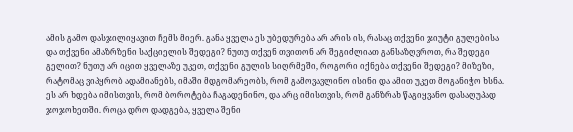ამის გამო დასჯილიყავით ჩემს მიერ. განა ყველა ეს უბედურება არ არის ის, რასაც თქვენი ჯიუტი გულებისა და თქვენი ამაზრზენი საქციელის შედეგი? ნუთუ თქვენ თვითონ არ შეგიძლიათ განსაზღვროთ, რა შედეგი გელით? ნუთუ არ იცით ყველაზე უკეთ, თქვენი გულის სიღრმეში, როგორი იქნება თქვენი შედეგი? მიზეზი, რატომაც ვიპყრობ ადამიანებს, იმაში მდგომარეობს, რომ გამოვავლინო ისინი და ამით უკეთ მოგანიჭო ხსნა. ეს არ ხდება იმისთვის, რომ ბოროტება ჩაგადენინო, და არც იმისთვის, რომ განზრახ წაგიყვანო დასაღუპად ჯოჯოხეთში. როცა დრო დადგება, ყველა შენი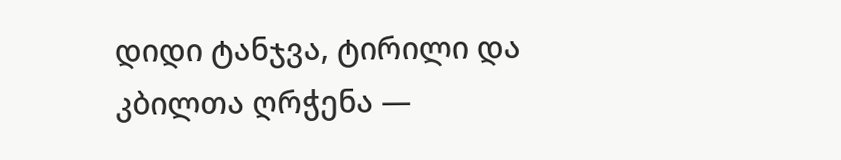დიდი ტანჯვა, ტირილი და კბილთა ღრჭენა —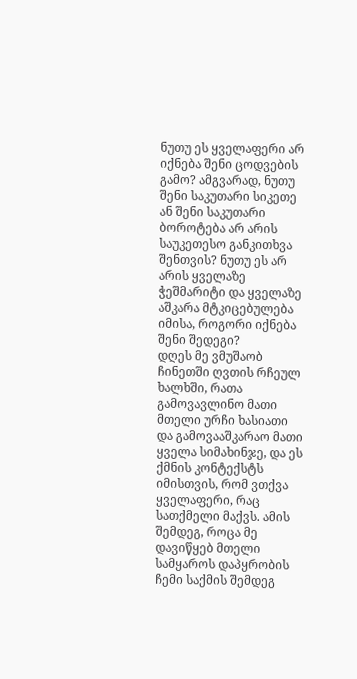ნუთუ ეს ყველაფერი არ იქნება შენი ცოდვების გამო? ამგვარად, ნუთუ შენი საკუთარი სიკეთე ან შენი საკუთარი ბოროტება არ არის საუკეთესო განკითხვა შენთვის? ნუთუ ეს არ არის ყველაზე ჭეშმარიტი და ყველაზე აშკარა მტკიცებულება იმისა, როგორი იქნება შენი შედეგი?
დღეს მე ვმუშაობ ჩინეთში ღვთის რჩეულ ხალხში, რათა გამოვავლინო მათი მთელი ურჩი ხასიათი და გამოვააშკარაო მათი ყველა სიმახინჯე, და ეს ქმნის კონტექსტს იმისთვის, რომ ვთქვა ყველაფერი, რაც სათქმელი მაქვს. ამის შემდეგ, როცა მე დავიწყებ მთელი სამყაროს დაპყრობის ჩემი საქმის შემდეგ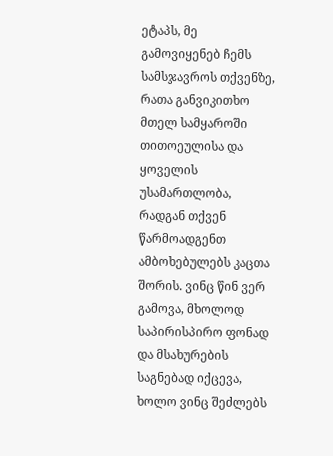ეტაპს, მე გამოვიყენებ ჩემს სამსჯავროს თქვენზე, რათა განვიკითხო მთელ სამყაროში თითოეულისა და ყოველის უსამართლობა, რადგან თქვენ წარმოადგენთ ამბოხებულებს კაცთა შორის. ვინც წინ ვერ გამოვა, მხოლოდ საპირისპირო ფონად და მსახურების საგნებად იქცევა, ხოლო ვინც შეძლებს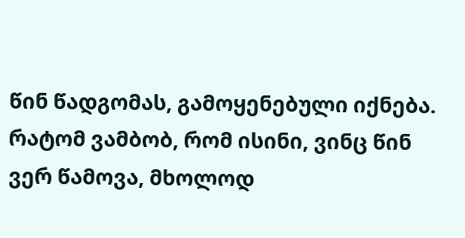წინ წადგომას, გამოყენებული იქნება. რატომ ვამბობ, რომ ისინი, ვინც წინ ვერ წამოვა, მხოლოდ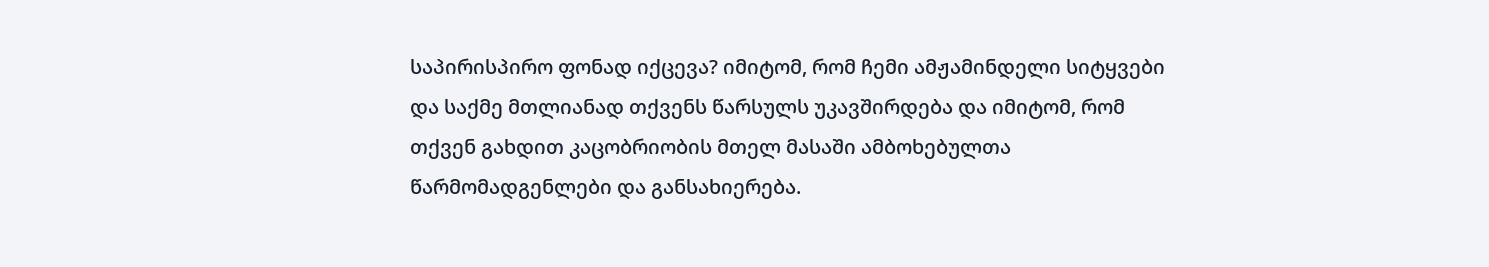საპირისპირო ფონად იქცევა? იმიტომ, რომ ჩემი ამჟამინდელი სიტყვები და საქმე მთლიანად თქვენს წარსულს უკავშირდება და იმიტომ, რომ თქვენ გახდით კაცობრიობის მთელ მასაში ამბოხებულთა წარმომადგენლები და განსახიერება.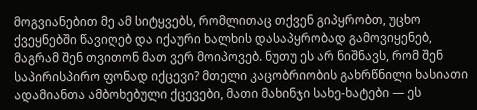მოგვიანებით მე ამ სიტყვებს, რომლითაც თქვენ გიპყრობთ, უცხო ქვეყნებში წავიღებ და იქაური ხალხის დასაპყრობად გამოვიყენებ, მაგრამ შენ თვითონ მათ ვერ მოიპოვებ. ნუთუ ეს არ ნიშნავს, რომ შენ საპირისპირო ფონად იქცევი? მთელი კაცობრიობის გახრწნილი ხასიათი ადამიანთა ამბოხებული ქცევები, მათი მახინჯი სახე-ხატები — ეს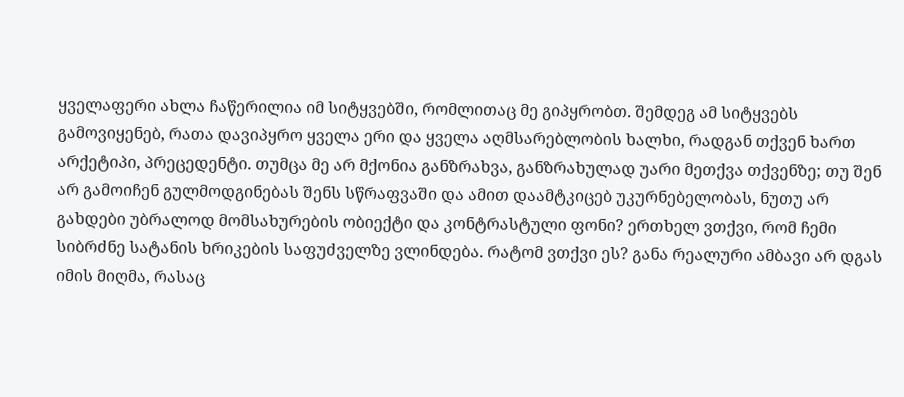ყველაფერი ახლა ჩაწერილია იმ სიტყვებში, რომლითაც მე გიპყრობთ. შემდეგ ამ სიტყვებს გამოვიყენებ, რათა დავიპყრო ყველა ერი და ყველა აღმსარებლობის ხალხი, რადგან თქვენ ხართ არქეტიპი, პრეცედენტი. თუმცა მე არ მქონია განზრახვა, განზრახულად უარი მეთქვა თქვენზე; თუ შენ არ გამოიჩენ გულმოდგინებას შენს სწრაფვაში და ამით დაამტკიცებ უკურნებელობას, ნუთუ არ გახდები უბრალოდ მომსახურების ობიექტი და კონტრასტული ფონი? ერთხელ ვთქვი, რომ ჩემი სიბრძნე სატანის ხრიკების საფუძველზე ვლინდება. რატომ ვთქვი ეს? განა რეალური ამბავი არ დგას იმის მიღმა, რასაც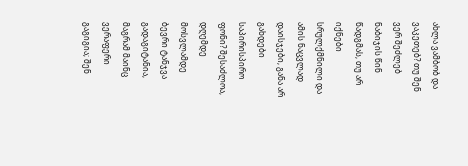ახლა ვამბობ და ვაკეთებ? თუ შენ ვერ შეძლებ ნაბიჯის წინ წადგმას, თუ არ იქნები სრულქმნილი და ამის ნაცვლად დაისჯები, განა არ გახდები საპირისპირო ფონი? შესაძლოა, დღემდე მოსვლამდე ბევრი ტანჯვა გადაგიტანია, მაგრამ მაინც ვერაფერი გაგიგია; შენ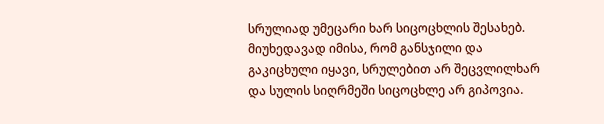სრულიად უმეცარი ხარ სიცოცხლის შესახებ. მიუხედავად იმისა, რომ განსჯილი და გაკიცხული იყავი, სრულებით არ შეცვლილხარ და სულის სიღრმეში სიცოცხლე არ გიპოვია.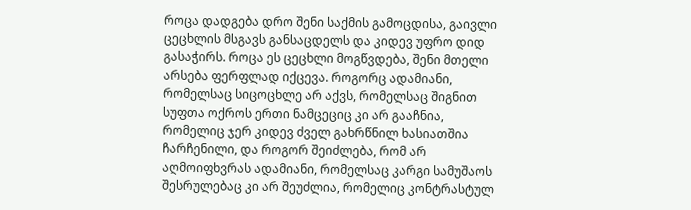როცა დადგება დრო შენი საქმის გამოცდისა, გაივლი ცეცხლის მსგავს განსაცდელს და კიდევ უფრო დიდ გასაჭირს. როცა ეს ცეცხლი მოგწვდება, შენი მთელი არსება ფერფლად იქცევა. როგორც ადამიანი, რომელსაც სიცოცხლე არ აქვს, რომელსაც შიგნით სუფთა ოქროს ერთი ნამცეციც კი არ გააჩნია, რომელიც ჯერ კიდევ ძველ გახრწნილ ხასიათშია ჩარჩენილი, და როგორ შეიძლება, რომ არ აღმოიფხვრას ადამიანი, რომელსაც კარგი სამუშაოს შესრულებაც კი არ შეუძლია, რომელიც კონტრასტულ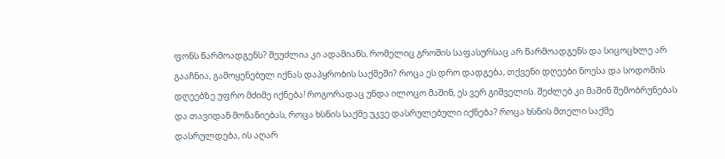ფონს წარმოადგენს? შეუძლია კი ადამიანს, რომელიც გროშის საფასურსაც არ წარმოადგენს და სიცოცხლე არ გააჩნია, გამოყენებულ იქნას დაპყრობის საქმეში? როცა ეს დრო დადგება, თქვენი დღეები ნოესა და სოდომის დღეებზე უფრო მძიმე იქნება! როგორადაც უნდა ილოცო მაშინ, ეს ვერ გიშველის. შეძლებ კი მაშინ შემობრუნებას და თავიდან მონანიებას, როცა ხსნის საქმე უკვე დასრულებული იქნება? როცა ხსნის მთელი საქმე დასრულდება, ის აღარ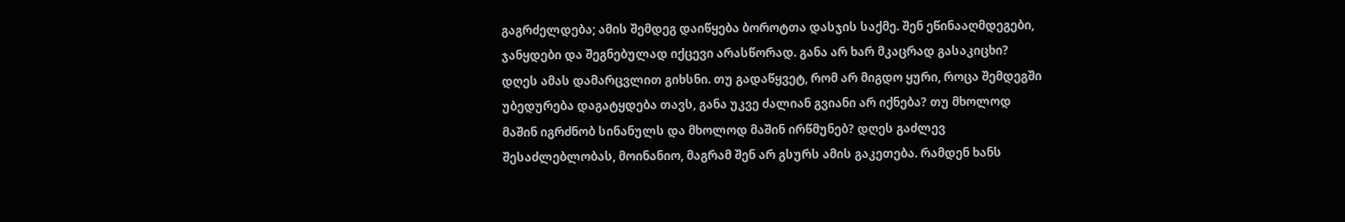გაგრძელდება; ამის შემდეგ დაიწყება ბოროტთა დასჯის საქმე. შენ ეწინააღმდეგები, ჯანყდები და შეგნებულად იქცევი არასწორად. განა არ ხარ მკაცრად გასაკიცხი? დღეს ამას დამარცვლით გიხსნი. თუ გადაწყვეტ, რომ არ მიგდო ყური, როცა შემდეგში უბედურება დაგატყდება თავს, განა უკვე ძალიან გვიანი არ იქნება? თუ მხოლოდ მაშინ იგრძნობ სინანულს და მხოლოდ მაშინ ირწმუნებ? დღეს გაძლევ შესაძლებლობას, მოინანიო, მაგრამ შენ არ გსურს ამის გაკეთება. რამდენ ხანს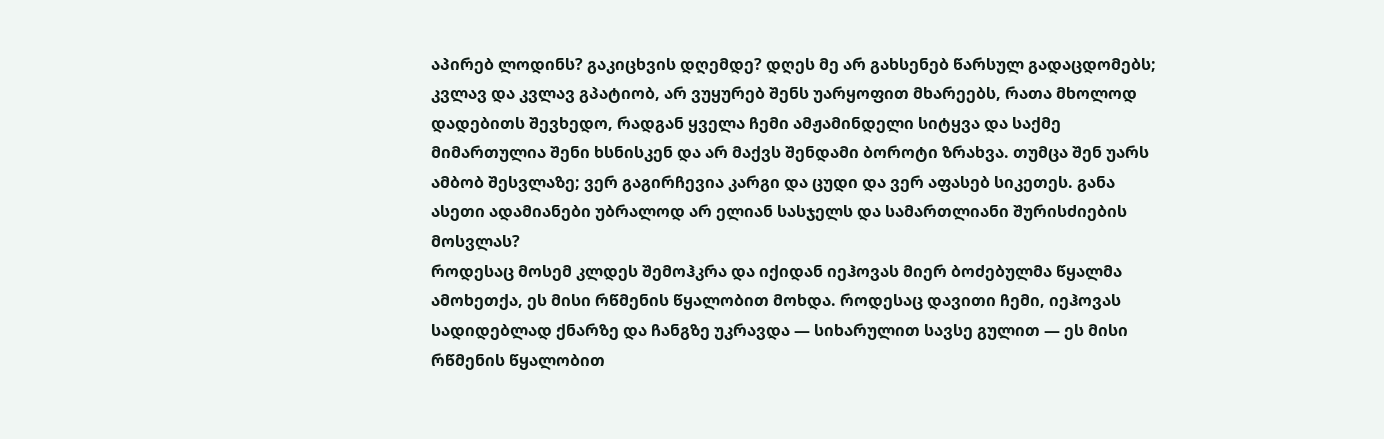აპირებ ლოდინს? გაკიცხვის დღემდე? დღეს მე არ გახსენებ წარსულ გადაცდომებს; კვლავ და კვლავ გპატიობ, არ ვუყურებ შენს უარყოფით მხარეებს, რათა მხოლოდ დადებითს შევხედო, რადგან ყველა ჩემი ამჟამინდელი სიტყვა და საქმე მიმართულია შენი ხსნისკენ და არ მაქვს შენდამი ბოროტი ზრახვა. თუმცა შენ უარს ამბობ შესვლაზე; ვერ გაგირჩევია კარგი და ცუდი და ვერ აფასებ სიკეთეს. განა ასეთი ადამიანები უბრალოდ არ ელიან სასჯელს და სამართლიანი შურისძიების მოსვლას?
როდესაც მოსემ კლდეს შემოჰკრა და იქიდან იეჰოვას მიერ ბოძებულმა წყალმა ამოხეთქა, ეს მისი რწმენის წყალობით მოხდა. როდესაც დავითი ჩემი, იეჰოვას სადიდებლად ქნარზე და ჩანგზე უკრავდა — სიხარულით სავსე გულით — ეს მისი რწმენის წყალობით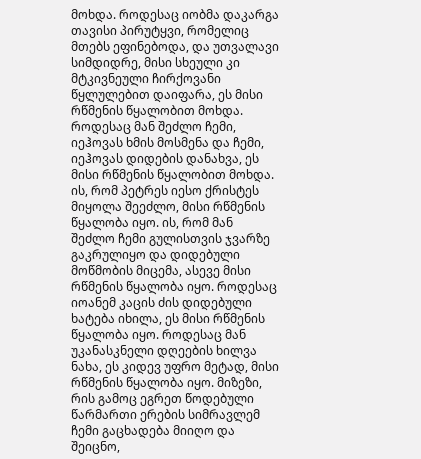მოხდა. როდესაც იობმა დაკარგა თავისი პირუტყვი, რომელიც მთებს ეფინებოდა, და უთვალავი სიმდიდრე, მისი სხეული კი მტკივნეული ჩირქოვანი წყლულებით დაიფარა, ეს მისი რწმენის წყალობით მოხდა. როდესაც მან შეძლო ჩემი, იეჰოვას ხმის მოსმენა და ჩემი, იეჰოვას დიდების დანახვა, ეს მისი რწმენის წყალობით მოხდა. ის, რომ პეტრეს იესო ქრისტეს მიყოლა შეეძლო, მისი რწმენის წყალობა იყო. ის, რომ მან შეძლო ჩემი გულისთვის ჯვარზე გაკრულიყო და დიდებული მოწმობის მიცემა, ასევე მისი რწმენის წყალობა იყო. როდესაც იოანემ კაცის ძის დიდებული ხატება იხილა, ეს მისი რწმენის წყალობა იყო. როდესაც მან უკანასკნელი დღეების ხილვა ნახა, ეს კიდევ უფრო მეტად, მისი რწმენის წყალობა იყო. მიზეზი, რის გამოც ეგრეთ წოდებული წარმართი ერების სიმრავლემ ჩემი გაცხადება მიიღო და შეიცნო,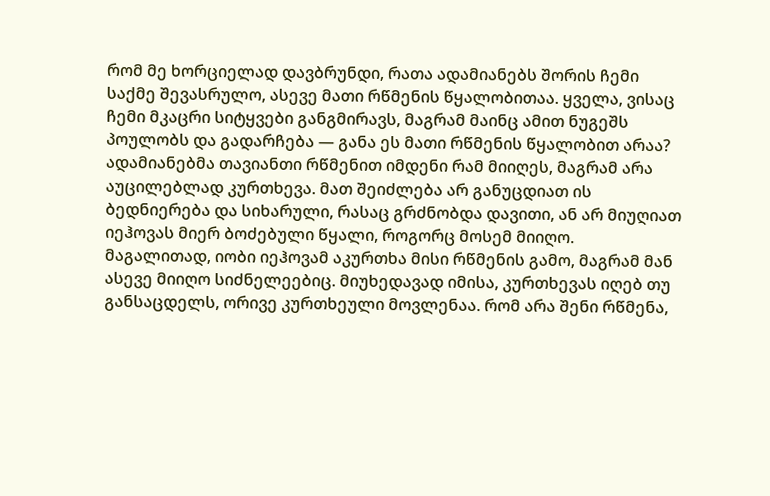რომ მე ხორციელად დავბრუნდი, რათა ადამიანებს შორის ჩემი საქმე შევასრულო, ასევე მათი რწმენის წყალობითაა. ყველა, ვისაც ჩემი მკაცრი სიტყვები განგმირავს, მაგრამ მაინც ამით ნუგეშს პოულობს და გადარჩება — განა ეს მათი რწმენის წყალობით არაა? ადამიანებმა თავიანთი რწმენით იმდენი რამ მიიღეს, მაგრამ არა აუცილებლად კურთხევა. მათ შეიძლება არ განუცდიათ ის ბედნიერება და სიხარული, რასაც გრძნობდა დავითი, ან არ მიუღიათ იეჰოვას მიერ ბოძებული წყალი, როგორც მოსემ მიიღო. მაგალითად, იობი იეჰოვამ აკურთხა მისი რწმენის გამო, მაგრამ მან ასევე მიიღო სიძნელეებიც. მიუხედავად იმისა, კურთხევას იღებ თუ განსაცდელს, ორივე კურთხეული მოვლენაა. რომ არა შენი რწმენა,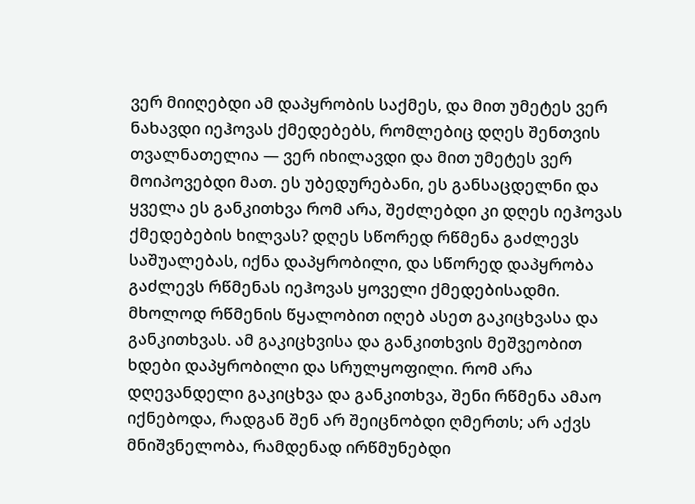ვერ მიიღებდი ამ დაპყრობის საქმეს, და მით უმეტეს ვერ ნახავდი იეჰოვას ქმედებებს, რომლებიც დღეს შენთვის თვალნათელია — ვერ იხილავდი და მით უმეტეს ვერ მოიპოვებდი მათ. ეს უბედურებანი, ეს განსაცდელნი და ყველა ეს განკითხვა რომ არა, შეძლებდი კი დღეს იეჰოვას ქმედებების ხილვას? დღეს სწორედ რწმენა გაძლევს საშუალებას, იქნა დაპყრობილი, და სწორედ დაპყრობა გაძლევს რწმენას იეჰოვას ყოველი ქმედებისადმი. მხოლოდ რწმენის წყალობით იღებ ასეთ გაკიცხვასა და განკითხვას. ამ გაკიცხვისა და განკითხვის მეშვეობით ხდები დაპყრობილი და სრულყოფილი. რომ არა დღევანდელი გაკიცხვა და განკითხვა, შენი რწმენა ამაო იქნებოდა, რადგან შენ არ შეიცნობდი ღმერთს; არ აქვს მნიშვნელობა, რამდენად ირწმუნებდი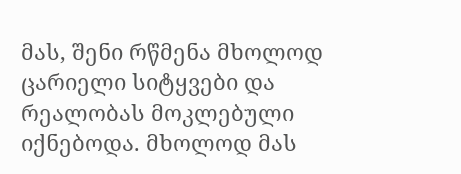მას, შენი რწმენა მხოლოდ ცარიელი სიტყვები და რეალობას მოკლებული იქნებოდა. მხოლოდ მას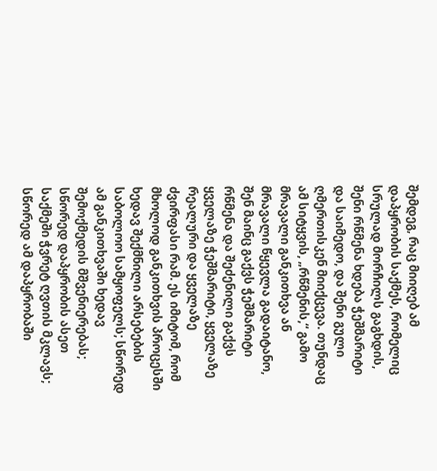შემდეგ, რაც მიიღებ ამ დაპყრობის საქმეს, რომელიც სრულად მორჩილს გაგხდის, შენი რწმენა ხდება ჭეშმარიტი და საიმედო, და შენი გული ღმერთისკენ მიიქცევა. თუნდაც ამ სიტყვის, „რწმენის,“ გამო მრავალი განკითხვა ან მრავალი წყევლა გადაიტანო, შენ მაინც გაქვს ჭეშმარიტი რწმენა და შეძენილი გაქვს ყველაზე ჭეშმარიტი, ყველაზე რეალური და ყველაზე ძვირფასი რამ. ეს იმიტომ, რომ მხოლოდ განკითხვის პროცესში ხედავ შექმნილი არსებების საბოლოო სამყოფელს; სწორედ ამ განკითხვაში ხედავ შემოქმედის მშვენიერებას; სწორედ დაპყრობის ასეთ საქმეში ჭვრეტ ღვთის მკლავს; სწორედ ამ დაპყრობაში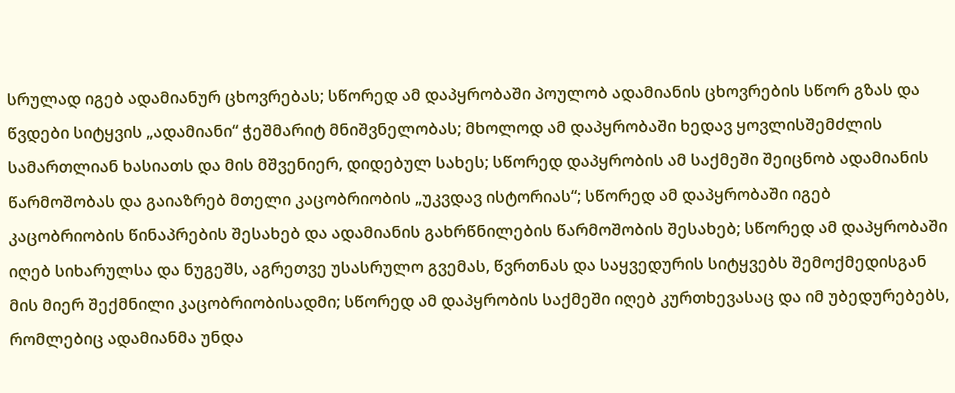სრულად იგებ ადამიანურ ცხოვრებას; სწორედ ამ დაპყრობაში პოულობ ადამიანის ცხოვრების სწორ გზას და წვდები სიტყვის „ადამიანი“ ჭეშმარიტ მნიშვნელობას; მხოლოდ ამ დაპყრობაში ხედავ ყოვლისშემძლის სამართლიან ხასიათს და მის მშვენიერ, დიდებულ სახეს; სწორედ დაპყრობის ამ საქმეში შეიცნობ ადამიანის წარმოშობას და გაიაზრებ მთელი კაცობრიობის „უკვდავ ისტორიას“; სწორედ ამ დაპყრობაში იგებ კაცობრიობის წინაპრების შესახებ და ადამიანის გახრწნილების წარმოშობის შესახებ; სწორედ ამ დაპყრობაში იღებ სიხარულსა და ნუგეშს, აგრეთვე უსასრულო გვემას, წვრთნას და საყვედურის სიტყვებს შემოქმედისგან მის მიერ შექმნილი კაცობრიობისადმი; სწორედ ამ დაპყრობის საქმეში იღებ კურთხევასაც და იმ უბედურებებს, რომლებიც ადამიანმა უნდა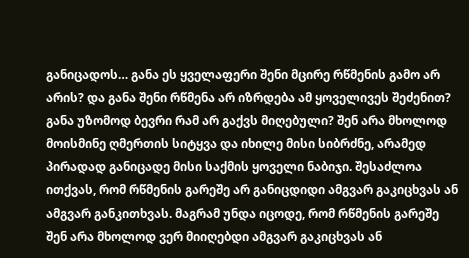განიცადოს… განა ეს ყველაფერი შენი მცირე რწმენის გამო არ არის? და განა შენი რწმენა არ იზრდება ამ ყოველივეს შეძენით? განა უზომოდ ბევრი რამ არ გაქვს მიღებული? შენ არა მხოლოდ მოისმინე ღმერთის სიტყვა და იხილე მისი სიბრძნე, არამედ პირადად განიცადე მისი საქმის ყოველი ნაბიჯი. შესაძლოა ითქვას, რომ რწმენის გარეშე არ განიცდიდი ამგვარ გაკიცხვას ან ამგვარ განკითხვას. მაგრამ უნდა იცოდე, რომ რწმენის გარეშე შენ არა მხოლოდ ვერ მიიღებდი ამგვარ გაკიცხვას ან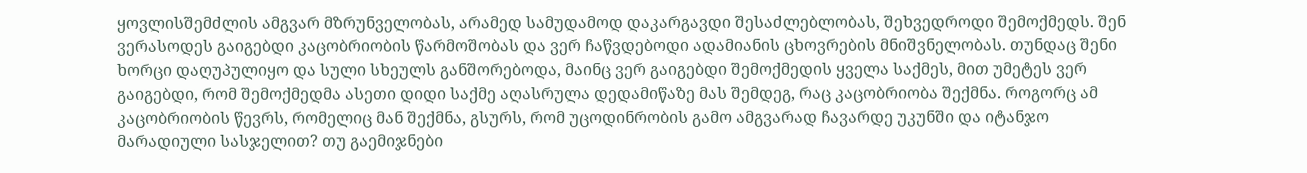ყოვლისშემძლის ამგვარ მზრუნველობას, არამედ სამუდამოდ დაკარგავდი შესაძლებლობას, შეხვედროდი შემოქმედს. შენ ვერასოდეს გაიგებდი კაცობრიობის წარმოშობას და ვერ ჩაწვდებოდი ადამიანის ცხოვრების მნიშვნელობას. თუნდაც შენი ხორცი დაღუპულიყო და სული სხეულს განშორებოდა, მაინც ვერ გაიგებდი შემოქმედის ყველა საქმეს, მით უმეტეს ვერ გაიგებდი, რომ შემოქმედმა ასეთი დიდი საქმე აღასრულა დედამიწაზე მას შემდეგ, რაც კაცობრიობა შექმნა. როგორც ამ კაცობრიობის წევრს, რომელიც მან შექმნა, გსურს, რომ უცოდინრობის გამო ამგვარად ჩავარდე უკუნში და იტანჯო მარადიული სასჯელით? თუ გაემიჯნები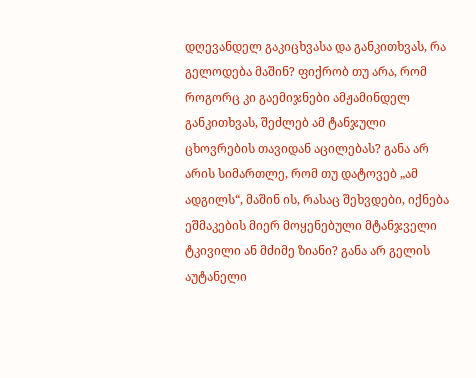დღევანდელ გაკიცხვასა და განკითხვას, რა გელოდება მაშინ? ფიქრობ თუ არა, რომ როგორც კი გაემიჯნები ამჟამინდელ განკითხვას, შეძლებ ამ ტანჯული ცხოვრების თავიდან აცილებას? განა არ არის სიმართლე, რომ თუ დატოვებ „ამ ადგილს“, მაშინ ის, რასაც შეხვდები, იქნება ეშმაკების მიერ მოყენებული მტანჯველი ტკივილი ან მძიმე ზიანი? განა არ გელის აუტანელი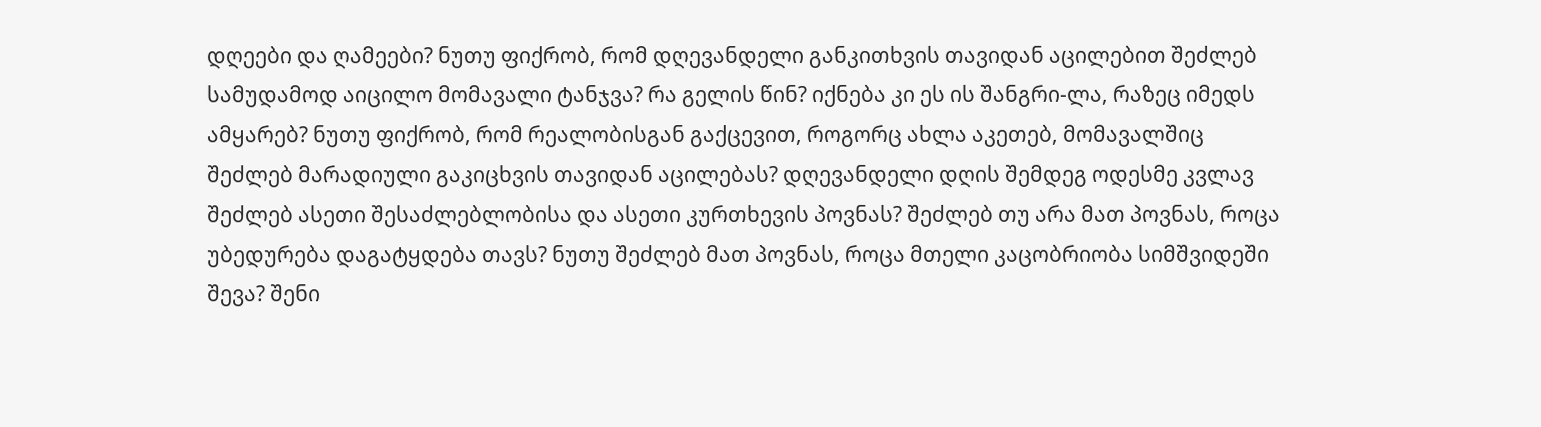დღეები და ღამეები? ნუთუ ფიქრობ, რომ დღევანდელი განკითხვის თავიდან აცილებით შეძლებ სამუდამოდ აიცილო მომავალი ტანჯვა? რა გელის წინ? იქნება კი ეს ის შანგრი-ლა, რაზეც იმედს ამყარებ? ნუთუ ფიქრობ, რომ რეალობისგან გაქცევით, როგორც ახლა აკეთებ, მომავალშიც შეძლებ მარადიული გაკიცხვის თავიდან აცილებას? დღევანდელი დღის შემდეგ ოდესმე კვლავ შეძლებ ასეთი შესაძლებლობისა და ასეთი კურთხევის პოვნას? შეძლებ თუ არა მათ პოვნას, როცა უბედურება დაგატყდება თავს? ნუთუ შეძლებ მათ პოვნას, როცა მთელი კაცობრიობა სიმშვიდეში შევა? შენი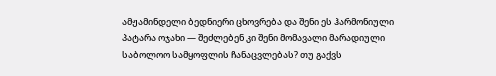ამჟამინდელი ბედნიერი ცხოვრება და შენი ეს ჰარმონიული პატარა ოჯახი — შეძლებენ კი შენი მომავალი მარადიული საბოლოო სამყოფლის ჩანაცვლებას? თუ გაქვს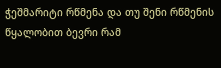ჭეშმარიტი რწმენა და თუ შენი რწმენის წყალობით ბევრი რამ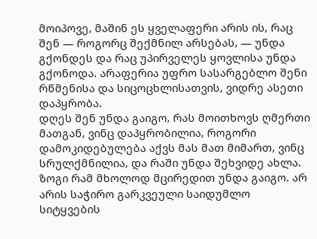მოიპოვე, მაშინ ეს ყველაფერი არის ის, რაც შენ — როგორც შექმნილ არსებას, — უნდა გქონდეს და რაც უპირველეს ყოვლისა უნდა გქონოდა. არაფერია უფრო სასარგებლო შენი რწმენისა და სიცოცხლისათვის, ვიდრე ასეთი დაპყრობა.
დღეს შენ უნდა გაიგო, რას მოითხოვს ღმერთი მათგან, ვინც დაპყრობილია, როგორი დამოკიდებულება აქვს მას მათ მიმართ, ვინც სრულქმნილია, და რაში უნდა შეხვიდე ახლა. ზოგი რამ მხოლოდ მცირედით უნდა გაიგო. არ არის საჭირო გარკვეული საიდუმლო სიტყვების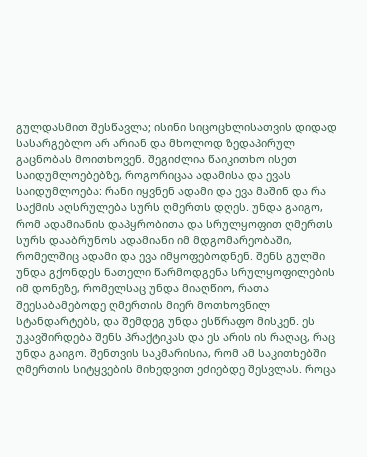გულდასმით შესწავლა; ისინი სიცოცხლისათვის დიდად სასარგებლო არ არიან და მხოლოდ ზედაპირულ გაცნობას მოითხოვენ. შეგიძლია წაიკითხო ისეთ საიდუმლოებებზე, როგორიცაა ადამისა და ევას საიდუმლოება: რანი იყვნენ ადამი და ევა მაშინ და რა საქმის აღსრულება სურს ღმერთს დღეს. უნდა გაიგო, რომ ადამიანის დაპყრობითა და სრულყოფით ღმერთს სურს დააბრუნოს ადამიანი იმ მდგომარეობაში, რომელშიც ადამი და ევა იმყოფებოდნენ. შენს გულში უნდა გქონდეს ნათელი წარმოდგენა სრულყოფილების იმ დონეზე, რომელსაც უნდა მიაღწიო, რათა შეესაბამებოდე ღმერთის მიერ მოთხოვნილ სტანდარტებს, და შემდეგ უნდა ესწრაფო მისკენ. ეს უკავშირდება შენს პრაქტიკას და ეს არის ის რაღაც, რაც უნდა გაიგო. შენთვის საკმარისია, რომ ამ საკითხებში ღმერთის სიტყვების მიხედვით ეძიებდე შესვლას. როცა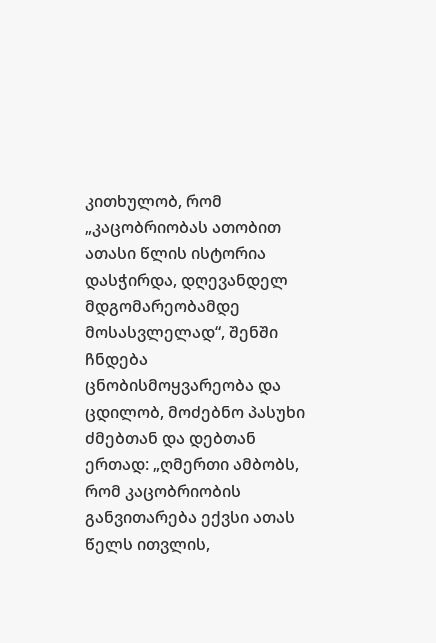კითხულობ, რომ „კაცობრიობას ათობით ათასი წლის ისტორია დასჭირდა, დღევანდელ მდგომარეობამდე მოსასვლელად“, შენში ჩნდება ცნობისმოყვარეობა და ცდილობ, მოძებნო პასუხი ძმებთან და დებთან ერთად: „ღმერთი ამბობს, რომ კაცობრიობის განვითარება ექვსი ათას წელს ითვლის,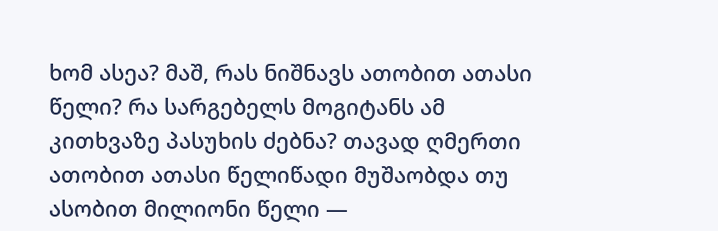ხომ ასეა? მაშ, რას ნიშნავს ათობით ათასი წელი? რა სარგებელს მოგიტანს ამ კითხვაზე პასუხის ძებნა? თავად ღმერთი ათობით ათასი წელიწადი მუშაობდა თუ ასობით მილიონი წელი —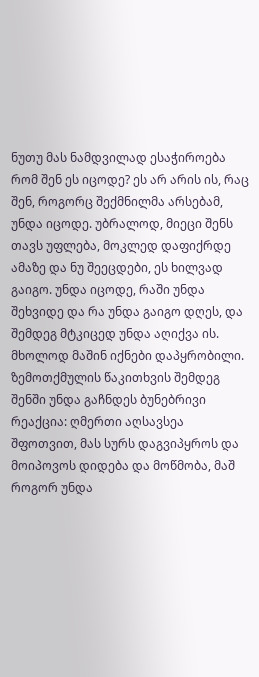ნუთუ მას ნამდვილად ესაჭიროება რომ შენ ეს იცოდე? ეს არ არის ის, რაც შენ, როგორც შექმნილმა არსებამ, უნდა იცოდე. უბრალოდ, მიეცი შენს თავს უფლება, მოკლედ დაფიქრდე ამაზე და ნუ შეეცდები, ეს ხილვად გაიგო. უნდა იცოდე, რაში უნდა შეხვიდე და რა უნდა გაიგო დღეს, და შემდეგ მტკიცედ უნდა აღიქვა ის. მხოლოდ მაშინ იქნები დაპყრობილი. ზემოთქმულის წაკითხვის შემდეგ შენში უნდა გაჩნდეს ბუნებრივი რეაქცია: ღმერთი აღსავსეა შფოთვით, მას სურს დაგვიპყროს და მოიპოვოს დიდება და მოწმობა, მაშ როგორ უნდა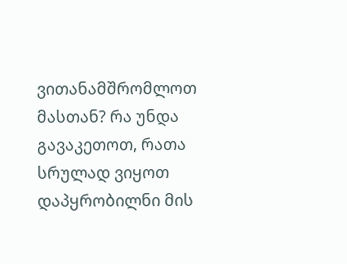ვითანამშრომლოთ მასთან? რა უნდა გავაკეთოთ, რათა სრულად ვიყოთ დაპყრობილნი მის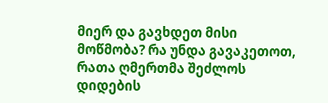მიერ და გავხდეთ მისი მოწმობა? რა უნდა გავაკეთოთ, რათა ღმერთმა შეძლოს დიდების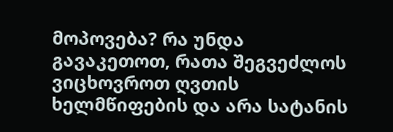მოპოვება? რა უნდა გავაკეთოთ, რათა შეგვეძლოს ვიცხოვროთ ღვთის ხელმწიფების და არა სატანის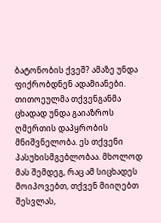ბატონობის ქვეშ? ამაზე უნდა ფიქრობდნენ ადამიანები. თითოეულმა თქვენგანმა ცხადად უნდა გაიაზროს ღმერთის დაპყრობის მნიშვნელობა. ეს თქვენი პასუხისმგებლობაა. მხოლოდ მას შემდეგ, რაც ამ სიცხადეს მოიპოვებთ, თქვენ მიიღებთ შესვლას,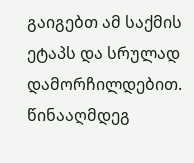გაიგებთ ამ საქმის ეტაპს და სრულად დამორჩილდებით. წინააღმდეგ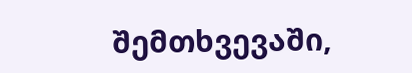შემთხვევაში,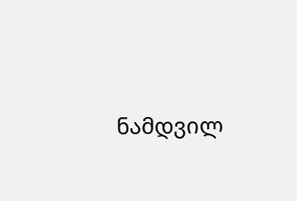ნამდვილ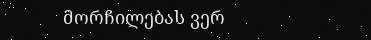მორჩილებას ვერ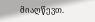მიაღწევთ.